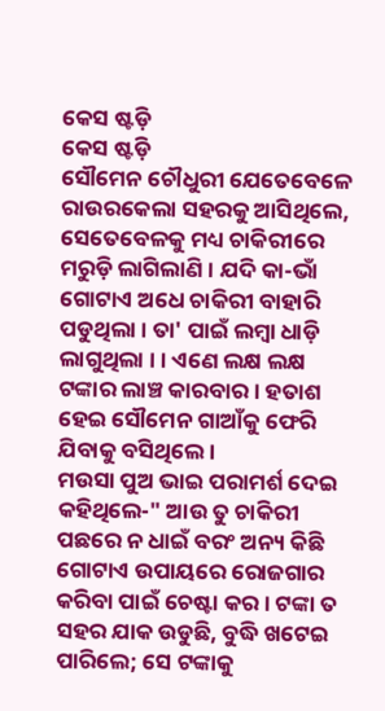କେସ ଷ୍ଟଡ଼ି
କେସ ଷ୍ଟଡ଼ି
ସୌମେନ ଚୌଧୁରୀ ଯେତେବେଳେ ରାଉରକେଲା ସହରକୁ ଆସିଥିଲେ, ସେତେବେଳକୁ ମଧ୍ୟ ଚାକିରୀରେ ମରୁଡ଼ି ଲାଗିଲାଣି । ଯଦି କା-ଭାଁ ଗୋଟାଏ ଅଧେ ଚାକିରୀ ବାହାରି ପଡୁଥିଲା । ତା' ପାଇଁ ଲମ୍ବା ଧାଡ଼ି ଲାଗୁଥିଲା । । ଏଣେ ଲକ୍ଷ ଲକ୍ଷ ଟଙ୍କାର ଲାଞ୍ଚ କାରବାର । ହତାଶ ହେଇ ସୌମେନ ଗାଆଁକୁ ଫେରି ଯିବାକୁ ବସିଥିଲେ ।
ମଉସା ପୁଅ ଭାଇ ପରାମର୍ଶ ଦେଇ କହିଥିଲେ-" ଆଉ ତୁ ଚାକିରୀ ପଛରେ ନ ଧାଇଁ ବରଂ ଅନ୍ୟ କିଛି ଗୋଟାଏ ଉପାୟରେ ରୋଜଗାର କରିବା ପାଇଁ ଚେଷ୍ଟା କର । ଟଙ୍କା ତ ସହର ଯାକ ଉଡୁଛି, ବୁଦ୍ଧି ଖଟେଇ ପାରିଲେ; ସେ ଟଙ୍କାକୁ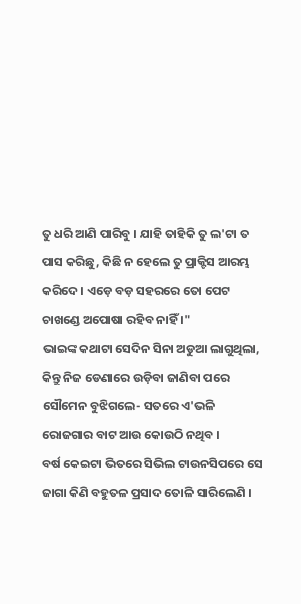ତୁ ଧରି ଆଣି ପାରିବୁ । ଯାହି ତାହିକି ତୁ ଲ'ଟା ତ ପାସ କରିଛୁ, କିଛି ନ ହେଲେ ତୁ ପ୍ରାକ୍ଟିସ ଆରମ୍ଭ କରିଦେ । ଏଡ଼େ ବଡ଼ ସହରରେ ତୋ ପେଟ ଚାଖଣ୍ଡେ ଅପୋଷା ରହିବ ନାହିଁ ।"
ଭାଇଙ୍କ କଥାଟା ସେଦିନ ସିନା ଅଡୁଆ ଲାଗୁଥିଲା, କିନ୍ତୁ ନିଜ ଡେଣାରେ ଉଡ଼ିବା ଜାଣିବା ପରେ ସୌମେନ ବୁଝିଗଲେ- ସତରେ ଏ'ଭଳି ରୋଜଗାର ବାଟ ଆଉ କୋଉଠି ନଥିବ ।
ବର୍ଷ କେଇଟା ଭିତରେ ସିଭିଲ ଟାଉନସିପରେ ସେ ଜାଗା କିଣି ବହୁତଳ ପ୍ରସାଦ ତୋଳି ସାରିଲେଣି ।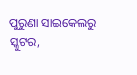ପୁରୁଣା ସାଇକେଲରୁ ସ୍କୁଟର,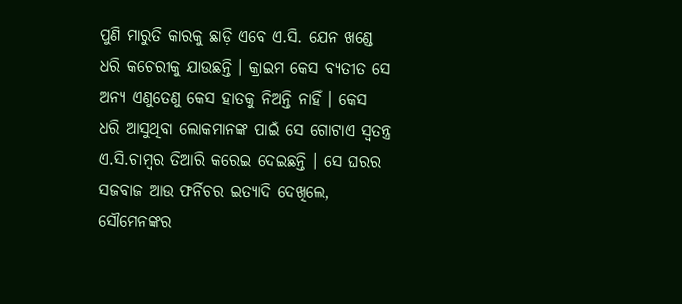ପୁଣି ମାରୁତି କାରକୁ ଛାଡ଼ି ଏବେ ଏ.ସି. ଯେନ ଖଣ୍ଡେ ଧରି କଚେରୀକୁ ଯାଉଛନ୍ତି । କ୍ରାଇମ କେସ ବ୍ୟତୀତ ସେ ଅନ୍ୟ ଏଣୁତେଣୁ କେସ ହାତକୁ ନିଅନ୍ତି ନାହିଁ । କେସ ଧରି ଆସୁଥିବା ଲୋକମାନଙ୍କ ପାଇଁ ସେ ଗୋଟାଏ ସ୍ୱତନ୍ତ୍ର ଏ.ସି.ଚାମ୍ବର ତିଆରି କରେଇ ଦେଇଛନ୍ତି । ସେ ଘରର ସଜବାଜ ଆଉ ଫର୍ନିଚର ଇତ୍ୟାଦି ଦେଖିଲେ, ସୌମେନଙ୍କର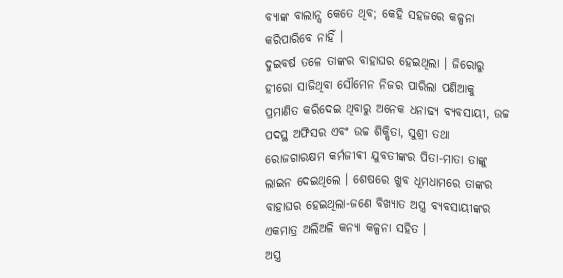ବ୍ୟାଙ୍କ ବାଲାନ୍ସ କେତେ ଥିବ; କେହି ସହଜରେ କଳ୍ପନା କରିପାରିବେ ନାହିଁ ।
ଦୁଇବର୍ଷ ତଳେ ତାଙ୍କର ବାହାଘର ହେଇଥିଲା । ଜିରୋରୁ ହୀରୋ ସାଜିଥିବା ସୌମେନ ନିଜର ପାରିଲା ପଣିଆକୁ ପ୍ରମାଣିତ କରିଦେଇ ଥିବାରୁ ଅନେକ ଧନାଢ୍ୟ ବ୍ୟବସାୟୀ, ଉଚ୍ଚ ପଦସ୍ଥ ଅଫିସର ଏବଂ ଉଚ୍ଚ ଶିକ୍ଷିତା, ସୁଶ୍ରୀ ତଥା ରୋଜଗାରକ୍ଷମ କର୍ମଜୀଵୀ ଯୁବତୀଙ୍କର ପିତା-ମାତା ତାଙ୍କୁ ଲାଇନ ଦେଇଥିଲେ । ଶେଷରେ ଖୁବ ଧୂମଧାମରେ ତାଙ୍କର ବାହାଘର ହେଇଥିଲା-ଜଣେ ବିଖ୍ୟାତ ଅସ୍ତ୍ର ବ୍ୟବସାୟୀଙ୍କର ଏକମାତ୍ର ଅଲିଅଳି କନ୍ୟା କଳ୍ପନା ସହିତ ।
ଅସ୍ତ୍ର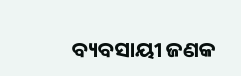ବ୍ୟବସାୟୀ ଜଣକ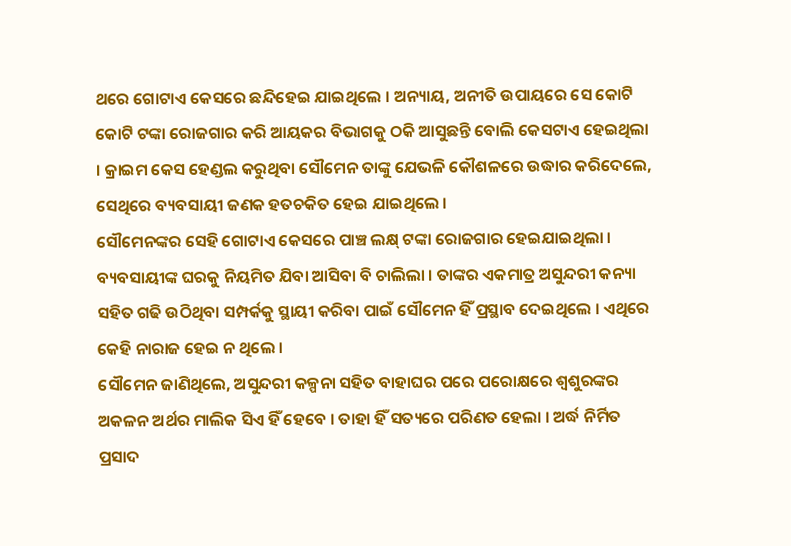ଥରେ ଗୋଟାଏ କେସରେ ଛନ୍ଦିହେଇ ଯାଇଥିଲେ । ଅନ୍ୟାୟ, ଅନୀତି ଉପାୟରେ ସେ କୋଟି କୋଟି ଟଙ୍କା ରୋଜଗାର କରି ଆୟକର ବିଭାଗକୁ ଠକି ଆସୁଛନ୍ତି ବୋଲି କେସଟାଏ ହେଇଥିଲା । କ୍ରାଇମ କେସ ହେଣ୍ଡଲ କରୁଥିବା ସୌମେନ ତାଙ୍କୁ ଯେଭଳି କୌଶଳରେ ଉଦ୍ଧାର କରିଦେଲେ, ସେଥିରେ ବ୍ୟବସାୟୀ ଜଣକ ହତଚକିତ ହେଇ ଯାଇଥିଲେ ।
ସୌମେନଙ୍କର ସେହି ଗୋଟାଏ କେସରେ ପାଞ୍ଚ ଲକ୍ଷ୍ ଟଙ୍କା ରୋଜଗାର ହେଇଯାଇଥିଲା । ବ୍ୟବସାୟୀଙ୍କ ଘରକୁ ନିୟମିତ ଯିବା ଆସିବା ବି ଚାଲିଲା । ତାଙ୍କର ଏକମାତ୍ର ଅସୁନ୍ଦରୀ କନ୍ୟା ସହିତ ଗଢି ଉଠିଥିବା ସମ୍ପର୍କକୁ ସ୍ଥାୟୀ କରିବା ପାଇଁ ସୌମେନ ହିଁ ପ୍ରସ୍ଥାବ ଦେଇଥିଲେ । ଏଥିରେ କେହି ନାରାଜ ହେଇ ନ ଥିଲେ ।
ସୌମେନ ଜାଣିଥିଲେ, ଅସୁନ୍ଦରୀ କଳ୍ପନା ସହିତ ବାହାଘର ପରେ ପରୋକ୍ଷରେ ଶ୍ୱଶୁରଙ୍କର ଅକଳନ ଅର୍ଥର ମାଲିକ ସିଏ ହିଁ ହେବେ । ତାହା ହିଁ ସତ୍ୟରେ ପରିଣତ ହେଲା । ଅର୍ଦ୍ଧ ନିର୍ମିତ ପ୍ରସାଦ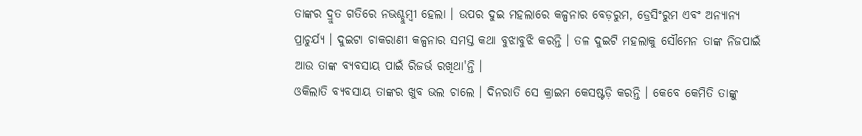ତାଙ୍କର ଦ୍ରୁତ ଗତିରେ ନଭଶ୍ଚୁମ୍ବୀ ହେଲା । ଉପର ଦୁଇ ମହଲାରେ କଳ୍ପନାର ବେଡ଼ରୁମ, ଡ୍ରେସିଂରୁମ ଏବଂ ଅନ୍ୟାନ୍ୟ ପ୍ରାଚୁର୍ଯ୍ୟ । ଦୁଇଟା ଚାକରାଣୀ କଳ୍ପନାର ସମସ୍ତ କଥା ବୁଝାବୁଝି କରନ୍ତି । ତଳ ଦୁଇଟି ମହଲାକୁ ସୌମେନ ତାଙ୍କ ନିଜପାଇଁ ଆଉ ତାଙ୍କ ବ୍ୟବସାୟ ପାଇଁ ରିଜର୍ଭ ରଖିଥା'ନ୍ତି ।
ଓକିଲାତି ବ୍ୟବସାୟ ତାଙ୍କର ଖୁବ ଭଲ ଚାଲେ । ଦିନରାତି ସେ କ୍ରାଇମ କେସଷ୍ଟଡ଼ି କରନ୍ତି । କେବେ କେମିତି ତାଙ୍କୁ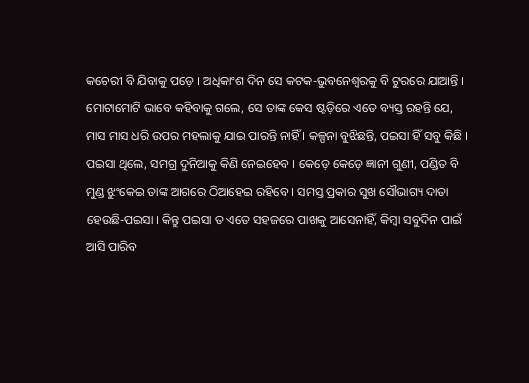କଚେରୀ ବି ଯିବାକୁ ପଡ଼େ । ଅଧିକାଂଶ ଦିନ ସେ କଟକ-ଭୁବନେଶ୍ୱରକୁ ବି ଟୁରରେ ଯାଆନ୍ତି ।
ମୋଟାମୋଟି ଭାବେ କହିବାକୁ ଗଲେ, ସେ ତାଙ୍କ କେସ ଷ୍ଟଡ଼ିରେ ଏତେ ବ୍ୟସ୍ତ ରହନ୍ତି ଯେ, ମାସ ମାସ ଧରି ଉପର ମହଲାକୁ ଯାଇ ପାରନ୍ତି ନାହିଁ । କଳ୍ପନା ବୁଝିଛନ୍ତି, ପଇସା ହିଁ ସବୁ କିଛି । ପଇସା ଥିଲେ, ସମଗ୍ର ଦୁନିଆକୁ କିଣି ନେଇହେବ । କେଡ଼େ କେଡ଼େ ଜ୍ଞାନୀ ଗୁଣୀ, ପଣ୍ଡିତ ବି ମୁଣ୍ଡ ଝୁଂକେଇ ତାଙ୍କ ଆଗରେ ଠିଆହେଇ ରହିବେ । ସମସ୍ତ ପ୍ରକାର ସୁଖ ସୌଭାଗ୍ୟ ଦାତା ହେଉଛି-ପଇସା । କିନ୍ତୁ ପଇସା ତ ଏତେ ସହଜରେ ପାଖକୁ ଆସେନାହିଁ, କିମ୍ବା ସବୁଦିନ ପାଇଁ ଆସି ପାରିବ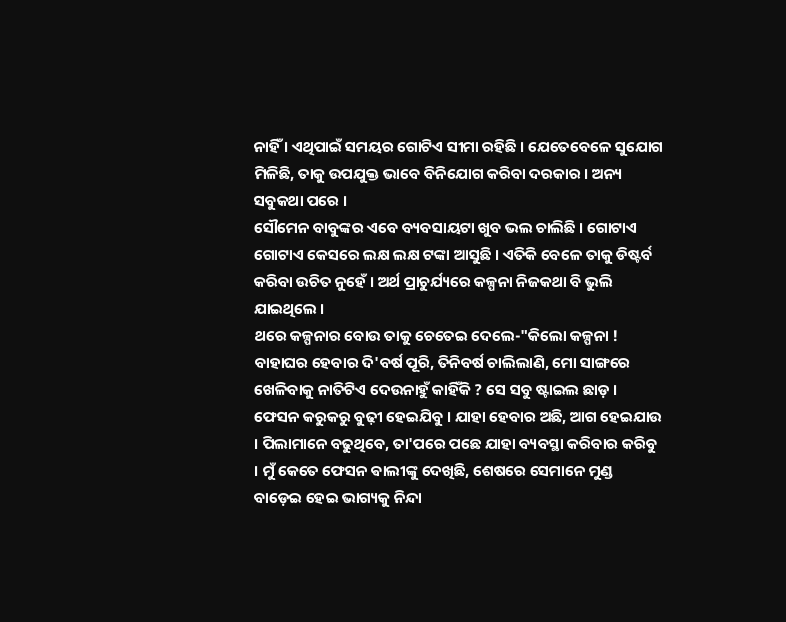ନାହିଁ । ଏଥିପାଇଁ ସମୟର ଗୋଟିଏ ସୀମା ରହିଛି । ଯେତେବେଳେ ସୁଯୋଗ ମିଳିଛି, ତାକୁ ଉପଯୁକ୍ତ ଭାବେ ବିନିଯୋଗ କରିବା ଦରକାର । ଅନ୍ୟ ସବୁକଥା ପରେ ।
ସୌମେନ ବାବୁଙ୍କର ଏବେ ବ୍ୟବସାୟଟା ଖୁବ ଭଲ ଚାଲିଛି । ଗୋଟାଏ ଗୋଟାଏ କେସରେ ଲକ୍ଷ ଲକ୍ଷ ଟଙ୍କା ଆସୁଛି । ଏତିକି ବେଳେ ତାକୁ ଡିଷ୍ଟର୍ବ କରିବା ଉଚିତ ନୁହେଁ । ଅର୍ଥ ପ୍ରାଚୁର୍ଯ୍ୟରେ କଳ୍ପନା ନିଜକଥା ବି ଭୁଲି ଯାଇଥିଲେ ।
ଥରେ କଳ୍ପନାର ବୋଉ ତାକୁ ଚେତେଇ ଦେଲେ-"କିଲୋ କଳ୍ପନା ! ବାହାଘର ହେବାର ଦି'ବର୍ଷ ପୂରି, ତିନିବର୍ଷ ଚାଲିଲାଣି, ମୋ ସାଙ୍ଗରେ ଖେଳିବାକୁ ନାତିଟିଏ ଦେଉନାହୁଁ କାହିଁକି ? ସେ ସବୁ ଷ୍ଟାଇଲ ଛାଡ଼ । ଫେସନ କରୁକରୁ ବୁଢ଼ୀ ହେଇଯିବୁ । ଯାହା ହେବାର ଅଛି, ଆଗ ହେଇଯାଉ । ପିଲାମାନେ ବଢୁଥିବେ, ତା'ପରେ ପଛେ ଯାହା ବ୍ୟବସ୍ଥା କରିବାର କରିବୁ । ମୁଁ କେତେ ଫେସନ ଵାଲୀଙ୍କୁ ଦେଖିଛି, ଶେଷରେ ସେମାନେ ମୁଣ୍ଡ ବାଡ଼େଇ ହେଇ ଭାଗ୍ୟକୁ ନିନ୍ଦା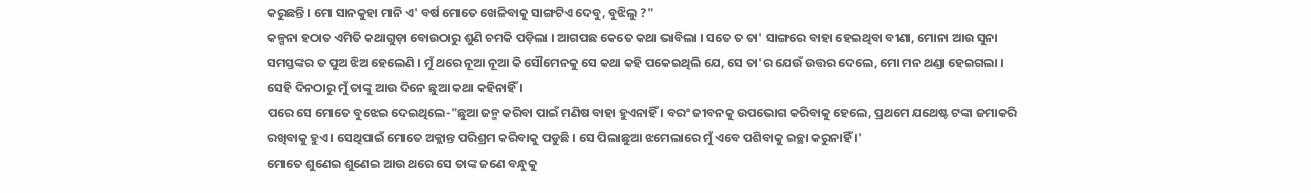କରୁଛନ୍ତି । ମୋ ସାନକୁହା ମାନି ଏ' ବର୍ଷ ମୋତେ ଖେଳିବାକୁ ସାଙ୍ଗଟିଏ ଦେବୁ, ବୁଝିଲୁ ?"
କଳ୍ପନା ହଠାତ ଏମିତି କଥାଗୁଡ଼ା ବୋଉଠାରୁ ଶୁଣି ଚମକି ପଡ଼ିଲା । ଆଗପଛ କେତେ କଥା ଭାବିଲା । ସତେ ତ ତା' ସାଙ୍ଗରେ ବାହା ହେଇଥିବା ବୀଣା, ମୋନା ଆଉ ସୁନା ସମସ୍ତଙ୍କର ତ ପୁଅ ଝିଅ ହେଲେଣି । ମୁଁ ଥରେ ନୂଆ ନୂଆ କି ସୌମେନକୁ ସେ କଥା କହି ପକେଇଥିଲି ଯେ, ସେ ତା'ର ଯେଉଁ ଉତ୍ତର ଦେଲେ, ମୋ ମନ ଥଣ୍ଡା ହେଇଗଲା । ସେହି ଦିନଠାରୁ ମୁଁ ତାଙ୍କୁ ଆଉ ଦିନେ ଛୁଆ କଥା କହିନାହିଁ ।
ପରେ ସେ ମୋତେ ବୁଝେଇ ଦେଇଥିଲେ-"ଛୁଆ ଜନ୍ମ କରିବା ପାଇଁ ମଣିଷ ବାହା ହୁଏନାହିଁ । ବରଂ ଜୀବନକୁ ଉପଭୋଗ କରିବାକୁ ହେଲେ, ପ୍ରଥମେ ଯଥେଷ୍ଟ ଟଙ୍କା ଜମାକରି ରଖିବାକୁ ହୁଏ । ସେଥିପାଇଁ ମୋତେ ଅକ୍ଲାନ୍ତ ପରିଶ୍ରମ କରିବାକୁ ପଡୁଛି । ସେ ପିଲାଛୁଆ ଝମେଲାରେ ମୁଁ ଏବେ ପଶିବାକୁ ଇଚ୍ଛା କରୁନାହିଁ ।'
ମୋତେ ଶୁଣେଇ ଶୁଣେଇ ଆଉ ଥରେ ସେ ତାଙ୍କ ଜଣେ ବନ୍ଧୁକୁ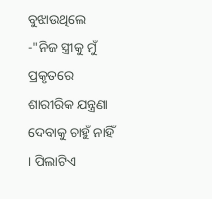ବୁଝାଉଥିଲେ -"ନିଜ ସ୍ତ୍ରୀକୁ ମୁଁ ପ୍ରକୃତରେ ଶାରୀରିକ ଯନ୍ତ୍ରଣା ଦେବାକୁ ଚାହୁଁ ନାହିଁ । ପିଲାଟିଏ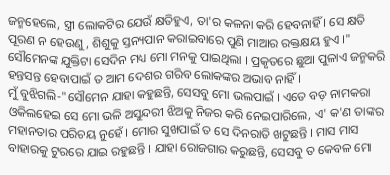ଜନ୍ମହେଲେ, ସ୍ତ୍ରୀ ଲୋକଟିର ଯେଉଁ କ୍ଷତିହୁଏ, ତା'ର କଳନା କରି ହେବନାହିଁ । ସେ କ୍ଷତି ପୂରଣ ନ ହେଉଣୁ, ଶିଶୁକୁ ସ୍ତନ୍ୟପାନ କରାଇବାରେ ପୁଣି ମାଆର ରକ୍ତକ୍ଷୟ ହୁଏ ।"
ସୌମେନଙ୍କ ଯୁକ୍ତିଟା ସେଦିନ ମଧ୍ୟ ମୋ ମନକୁ ପାଇଥିଲା । ପ୍ରକୃତରେ ଛୁଆ ପୁଳାଏ ଜନ୍ମକରି ହନ୍ତସନ୍ତ ହେବାପାଇଁ ତ ଆମ ଦେଶର ଗରିବ ଲୋକଙ୍କର ଅଭାବ ନାହିଁ ।
ମୁଁ ବୁଝିଗଲି-"ସୌମେନ ଯାହା କହୁଛନ୍ତି, ସେସବୁ ମୋ ଭଲପାଇଁ । ଏତେ ବଡ଼ ନାମକରା ଓକିଲହେଇ ସେ ମୋ ଭଳି ଅସୁନ୍ଦରୀ ଝିଅକୁ ନିଜର କରି ନେଇପାରିଲେ, ଏ' କ'ଣ ତାଙ୍କର ମହାନତାର ପରିଚୟ ନୁହେଁ । ମୋର ସୁଖପାଇଁ ତ ସେ ଦିନରାତି ଖଟୁଛନ୍ତି । ମାସ ମାସ ବାହାରକୁ ଟୁରରେ ଯାଇ ରହୁଛନ୍ତି । ଯାହା ରୋଜଗାର କରୁଛନ୍ତି, ସେସବୁ ତ କେବଳ ମୋ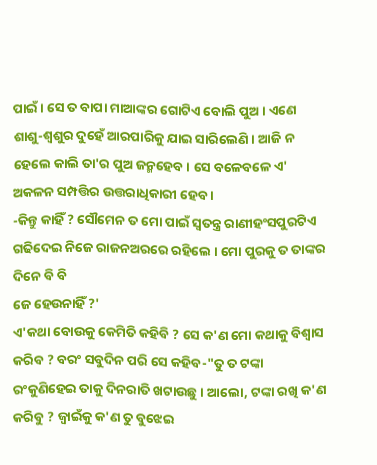ପାଇଁ । ସେ ତ ବାପା ମାଆଙ୍କର ଗୋଟିଏ ବୋଲି ପୁଅ । ଏଣେ ଶାଶୁ-ଶ୍ୱଶୁର ଦୁହେଁ ଆରପାରିକୁ ଯାଇ ସାରିଲେଣି । ଆଜି ନ ହେଲେ କାଲି ତା'ର ପୁଅ ଜନ୍ମହେବ । ସେ ବଳେବଳେ ଏ' ଅକଳନ ସମ୍ପତ୍ତିର ଉତ୍ତରାଧିକାରୀ ହେବ ।
-କିନ୍ତୁ କାହିଁ ? ସୌମେନ ତ ମୋ ପାଇଁ ସ୍ୱତନ୍ତ୍ର ରାଣୀହଂସପୁରଟିଏ ଗଢିଦେଇ ନିଜେ ରାଜନଅରରେ ରହିଲେ । ମୋ ପୁରକୁ ତ ତାଙ୍କର ଦିନେ ବି ବି
ଜେ ହେଉନାହିଁ ?'
ଏ'କଥା ବୋଉକୁ କେମିତି କହିବି ? ସେ କ'ଣ ମୋ କଥାକୁ ବିଶ୍ୱାସ କରିବ ? ବରଂ ସବୁଦିନ ପରି ସେ କହିବ-"ତୁ ତ ଟଙ୍କା ରଂକୁଣିହେଇ ତାକୁ ଦିନରାତି ଖଟାଉଛୁ । ଆଲୋ, ଟଙ୍କା ରଖି କ'ଣ କରିବୁ ? ଜ୍ୱାଇଁକୁ କ'ଣ ତୁ ବୁଝେଇ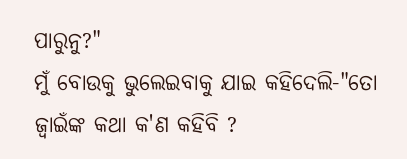ପାରୁନୁ?"
ମୁଁ ବୋଉକୁ ଭୁଲେଇବାକୁ ଯାଇ କହିଦେଲି-"ତୋ ଜ୍ୱାଇଁଙ୍କ କଥା କ'ଣ କହିବି ?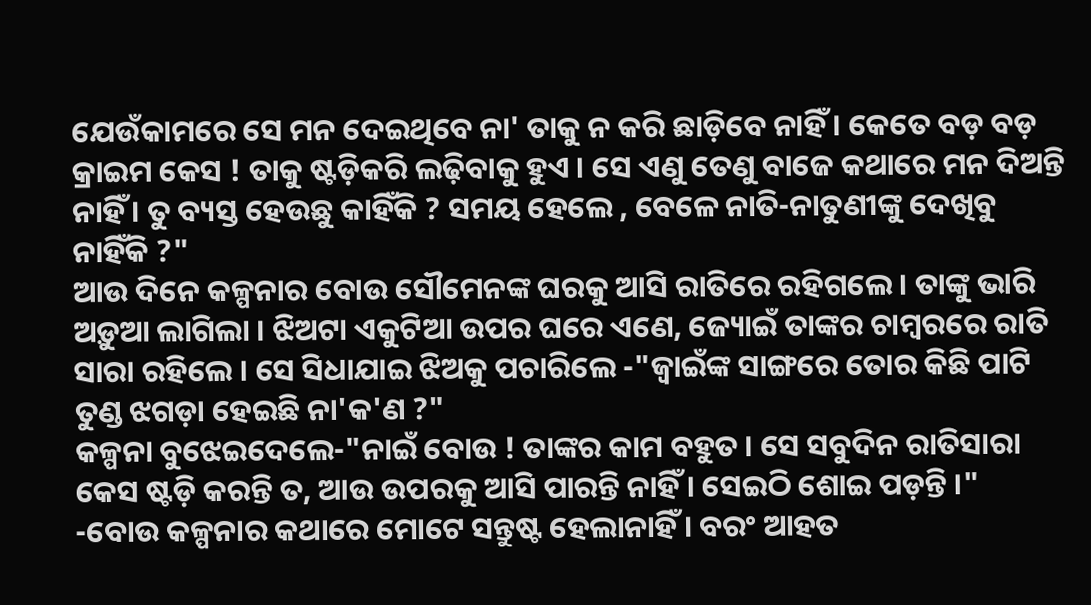ଯେଉଁକାମରେ ସେ ମନ ଦେଇଥିବେ ନା' ତାକୁ ନ କରି ଛାଡ଼ିବେ ନାହିଁ । କେତେ ବଡ଼ ବଡ଼ କ୍ରାଇମ କେସ ! ତାକୁ ଷ୍ଟଡ଼ିକରି ଲଢ଼ିବାକୁ ହୁଏ । ସେ ଏଣୁ ତେଣୁ ବାଜେ କଥାରେ ମନ ଦିଅନ୍ତି ନାହିଁ । ତୁ ବ୍ୟସ୍ତ ହେଉଛୁ କାହିଁକି ? ସମୟ ହେଲେ , ବେଳେ ନାତି-ନାତୁଣୀଙ୍କୁ ଦେଖିବୁ ନାହିଁକି ?"
ଆଉ ଦିନେ କଳ୍ପନାର ବୋଉ ସୌମେନଙ୍କ ଘରକୁ ଆସି ରାତିରେ ରହିଗଲେ । ତାଙ୍କୁ ଭାରି ଅଡ଼ୁଆ ଲାଗିଲା । ଝିଅଟା ଏକୁଟିଆ ଉପର ଘରେ ଏଣେ, ଜ୍ୟୋଇଁ ତାଙ୍କର ଚାମ୍ବରରେ ରାତି ସାରା ରହିଲେ । ସେ ସିଧାଯାଇ ଝିଅକୁ ପଚାରିଲେ -"ଜ୍ଵାଇଁଙ୍କ ସାଙ୍ଗରେ ତୋର କିଛି ପାଟି ତୁଣ୍ଡ ଝଗଡ଼ା ହେଇଛି ନା'କ'ଣ ?"
କଳ୍ପନା ବୁଝେଇଦେଲେ-"ନାଇଁ ବୋଉ ! ତାଙ୍କର କାମ ବହୁତ । ସେ ସବୁଦିନ ରାତିସାରା କେସ ଷ୍ଟଡ଼ି କରନ୍ତି ତ, ଆଉ ଉପରକୁ ଆସି ପାରନ୍ତି ନାହିଁ । ସେଇଠି ଶୋଇ ପଡ଼ନ୍ତି ।"
-ବୋଉ କଳ୍ପନାର କଥାରେ ମୋଟେ ସନ୍ତୁଷ୍ଟ ହେଲାନାହିଁ । ବରଂ ଆହତ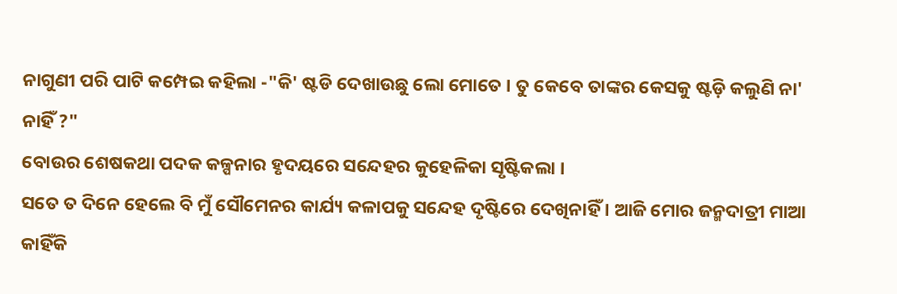ନାଗୁଣୀ ପରି ପାଟି କମ୍ପେଇ କହିଲା -"କି' ଷ୍ଟଡି ଦେଖାଉଛୁ ଲୋ ମୋତେ । ତୁ କେବେ ତାଙ୍କର କେସକୁ ଷ୍ଟଡ଼ି କଲୁଣି ନା' ନାହିଁ ?"
ବୋଉର ଶେଷକଥା ପଦକ କଳ୍ପନାର ହୃଦୟରେ ସନ୍ଦେହର କୁହେଳିକା ସୃଷ୍ଟିକଲା ।
ସତେ ତ ଦିନେ ହେଲେ ବି ମୁଁ ସୌମେନର କାର୍ଯ୍ୟ କଳାପକୁ ସନ୍ଦେହ ଦୃଷ୍ଟିରେ ଦେଖିନାହିଁ । ଆଜି ମୋର ଜନ୍ମଦାତ୍ରୀ ମାଆ କାହିଁକି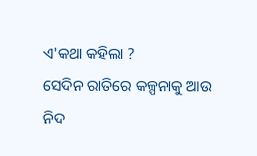ଏ'କଥା କହିଲା ?
ସେଦିନ ରାତିରେ କଳ୍ପନାକୁ ଆଉ ନିଦ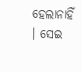ହେଲାନାହିଁ । ସେଇ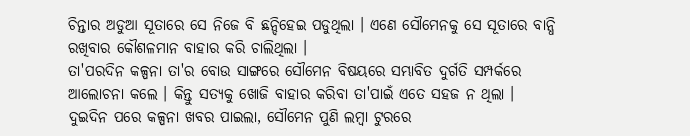ଚିନ୍ତାର ଅଡୁଆ ସୂତାରେ ସେ ନିଜେ ବି ଛନ୍ଦିହେଇ ପଡୁଥିଲା । ଏଣେ ସୌମେନକୁ ସେ ସୂତାରେ ବାନ୍ଧି ରଖିବାର କୌଶଳମାନ ବାହାର କରି ଚାଲିଥିଲା ।
ତା'ପରଦିନ କଳ୍ପନା ତା'ର ବୋଉ ସାଙ୍ଗରେ ସୌମେନ ବିଷୟରେ ସମ୍ଭାବିତ ଦୁର୍ଗତି ସମ୍ପର୍କରେ ଆଲୋଚନା କଲେ । କିନ୍ତୁ ସତ୍ୟକୁ ଖୋଜି ବାହାର କରିବା ତା'ପାଇଁ ଏତେ ସହଜ ନ ଥିଲା ।
ଦୁଇଦିନ ପରେ କଳ୍ପନା ଖବର ପାଇଲା, ସୌମେନ ପୁଣି ଲମ୍ବା ଟୁରରେ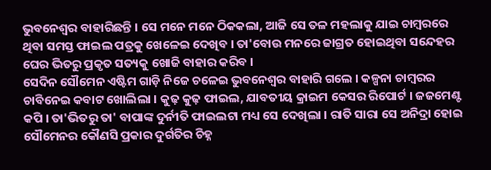ଭୁବନେଶ୍ୱର ବାହାରିଛନ୍ତି । ସେ ମନେ ମନେ ଠିକକଲା, ଆଜି ସେ ତଳ ମହଲାକୁ ଯାଇ ଚାମ୍ବରରେ ଥିବା ସମସ୍ତ ଫାଇଲ ପତ୍ରକୁ ଖେଳେଇ ଦେଖିବ । ତା'ବୋଉ ମନରେ ଜାଗ୍ରତ ହୋଇଥିବା ସନ୍ଦେହର ଘେର ଭିତରୁ ପ୍ରକୃତ ସତ୍ୟକୁ ଖୋଜି ବାହାର କରିବ ।
ସେଦିନ ସୌମେନ ଏଷ୍ଟିମ ଗାଡ଼ି ନିଜେ ଚଳେଇ ଭୁବନେଶ୍ୱର ବାହାରି ଗଲେ । କଳ୍ପନା ଚାମ୍ବରର ଚାବିନେଇ କବାଟ ଖୋଲିଲା । କୁଢ଼ କୁଢ଼ ଫାଇଲ, ଯାବତୀୟ କ୍ରାଇମ କେସର ରିପୋର୍ଟ । ଜଜମେଣ୍ଟ କପି । ତା'ଭିତରୁ ତା' ବାପାଙ୍କ ଦୁର୍ନୀତି ଫାଇଲଟା ମଧ୍ୟ ସେ ଦେଖିଲା । ରାତି ସାରା ସେ ଅନିଦ୍ରା ହୋଇ ସୌମେନର କୌଣସି ପ୍ରକାର ଦୁର୍ଗତିର ଚିହ୍ନ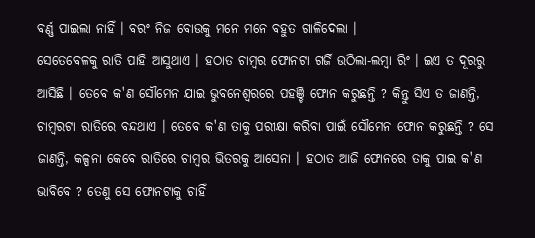ବର୍ଣ୍ଣ ପାଇଲା ନାହିଁ । ବରଂ ନିଜ ବୋଉକୁ ମନେ ମନେ ବହୁତ ଗାଳିଦେଲା ।
ସେତେବେଳକୁ ରାତି ପାହି ଆସୁଥାଏ । ହଠାତ ଚାମ୍ବର ଫୋନଟା ଗର୍ଜି ଉଠିଲା-ଲମ୍ବା ରିଂ । ଇଏ ତ ଦୂରରୁ ଆସିଛି । ତେବେ କ'ଣ ସୌମେନ ଯାଇ ଭୁବନେଶ୍ୱରରେ ପହଞ୍ଚି ଫୋନ କରୁଛନ୍ତି ? କିନ୍ତୁ ସିଏ ତ ଜାଣନ୍ତି, ଚାମ୍ବରଟା ରାତିରେ ବନ୍ଦଥାଏ । ତେବେ କ'ଣ ତାକୁ ପରୀକ୍ଷା କରିବା ପାଇଁ ସୌମେନ ଫୋନ କରୁଛନ୍ତି ? ସେ ଜାଣନ୍ତି, କଳ୍ପନା କେବେ ରାତିରେ ଚାମ୍ବର ଭିତରକୁ ଆସେନା । ହଠାତ ଆଜି ଫୋନରେ ତାକୁ ପାଇ କ'ଣ ଭାବିବେ ? ତେଣୁ ସେ ଫୋନଟାକୁ ଚାହିଁ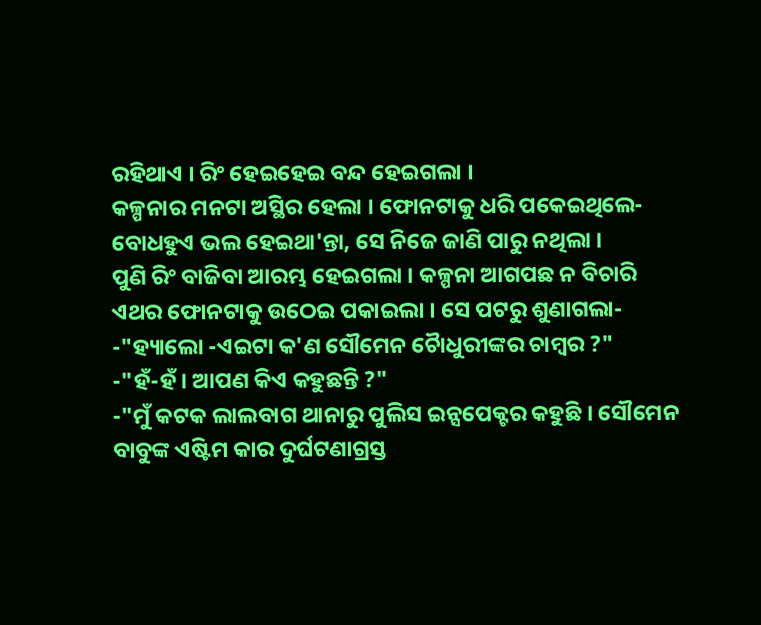ରହିଥାଏ । ରିଂ ହେଇହେଇ ବନ୍ଦ ହେଇଗଲା ।
କଳ୍ପନାର ମନଟା ଅସ୍ଥିର ହେଲା । ଫୋନଟାକୁ ଧରି ପକେଇଥିଲେ-ବୋଧହୁଏ ଭଲ ହେଇଥା'ନ୍ତା, ସେ ନିଜେ ଜାଣି ପାରୁ ନଥିଲା ।
ପୁଣି ରିଂ ବାଜିବା ଆରମ୍ଭ ହେଇଗଲା । କଳ୍ପନା ଆଗପଛ ନ ବିଚାରି ଏଥର ଫୋନଟାକୁ ଉଠେଇ ପକାଇଲା । ସେ ପଟରୁ ଶୁଣାଗଲା-
-"ହ୍ୟାଲୋ -ଏଇଟା କ'ଣ ସୌମେନ ଚୋୖଧୁରୀଙ୍କର ଚାମ୍ବର ?"
-"ହଁ-ହଁ । ଆପଣ କିଏ କହୁଛନ୍ତି ?"
-"ମୁଁ କଟକ ଲାଲବାଗ ଥାନାରୁ ପୁଲିସ ଇନ୍ସପେକ୍ଟର କହୁଛି । ସୌମେନ ବାବୁଙ୍କ ଏଷ୍ଟିମ କାର ଦୁର୍ଘଟଣାଗ୍ରସ୍ତ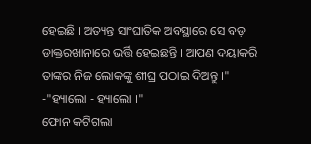ହେଇଛି । ଅତ୍ୟନ୍ତ ସାଂଘାତିକ ଅବସ୍ଥାରେ ସେ ବଡ଼ ଡାକ୍ତରଖାନାରେ ଭର୍ତ୍ତି ହେଇଛନ୍ତି । ଆପଣ ଦୟାକରି ତାଙ୍କର ନିଜ ଲୋକଙ୍କୁ ଶୀଘ୍ର ପଠାଇ ଦିଅନ୍ତୁ ।"
-"ହ୍ୟାଲୋ - ହ୍ୟାଲୋ ।"
ଫୋନ କଟିଗଲା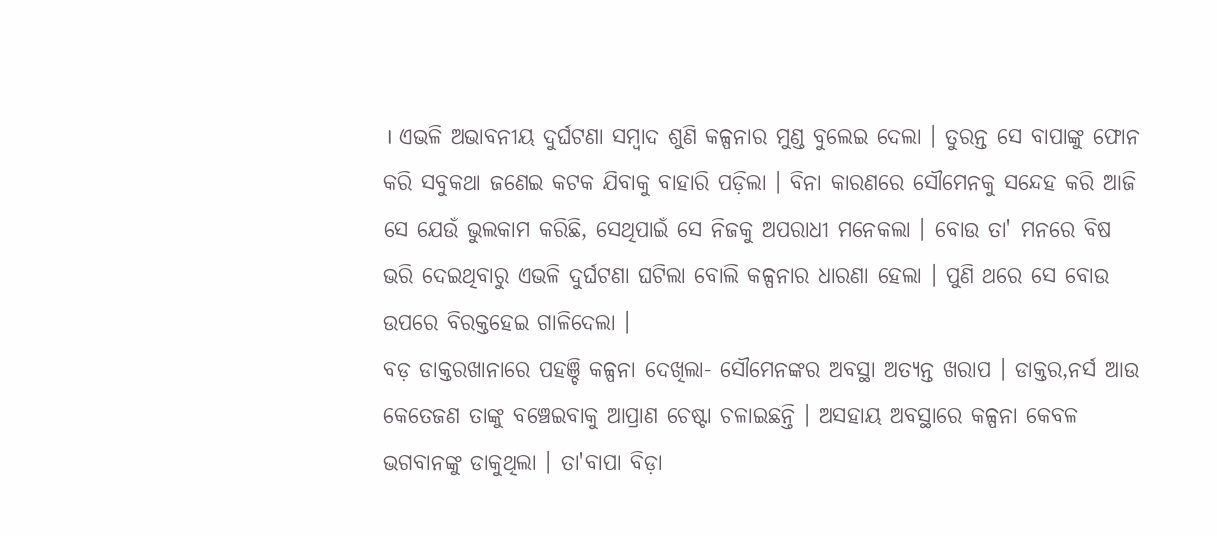। ଏଭଳି ଅଭାବନୀୟ ଦୁର୍ଘଟଣା ସମ୍ବାଦ ଶୁଣି କଳ୍ପନାର ମୁଣ୍ଡ ବୁଲେଇ ଦେଲା । ତୁରନ୍ତ ସେ ବାପାଙ୍କୁ ଫୋନ କରି ସବୁକଥା ଜଣେଇ କଟକ ଯିବାକୁ ବାହାରି ପଡ଼ିଲା । ବିନା କାରଣରେ ସୌମେନକୁ ସନ୍ଦେହ କରି ଆଜି ସେ ଯେଉଁ ଭୁଲକାମ କରିଛି, ସେଥିପାଇଁ ସେ ନିଜକୁ ଅପରାଧୀ ମନେକଲା । ବୋଉ ତା' ମନରେ ବିଷ ଭରି ଦେଇଥିବାରୁ ଏଭଳି ଦୁର୍ଘଟଣା ଘଟିଲା ବୋଲି କଳ୍ପନାର ଧାରଣା ହେଲା । ପୁଣି ଥରେ ସେ ବୋଉ ଉପରେ ବିରକ୍ତହେଇ ଗାଳିଦେଲା ।
ବଡ଼ ଡାକ୍ତରଖାନାରେ ପହଞ୍ଚି କଳ୍ପନା ଦେଖିଲା- ସୌମେନଙ୍କର ଅବସ୍ଥା ଅତ୍ୟନ୍ତ ଖରାପ । ଡାକ୍ତର,ନର୍ସ ଆଉ କେତେଜଣ ତାଙ୍କୁ ବଞ୍ଚେଇବାକୁ ଆପ୍ରାଣ ଚେଷ୍ଟା ଚଳାଇଛନ୍ତି । ଅସହାୟ ଅବସ୍ଥାରେ କଳ୍ପନା କେବଳ ଭଗବାନଙ୍କୁ ଡାକୁଥିଲା । ତା'ବାପା ବିଡ଼ା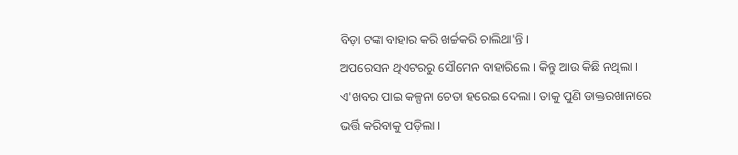ବିଡ଼ା ଟଙ୍କା ବାହାର କରି ଖର୍ଚ୍ଚକରି ଚାଲିଥା'ନ୍ତି ।
ଅପରେସନ ଥିଏଟରରୁ ସୌମେନ ବାହାରିଲେ । କିନ୍ତୁ ଆଉ କିଛି ନଥିଲା । ଏ'ଖବର ପାଇ କଳ୍ପନା ଚେତା ହରେଇ ଦେଲା । ତାକୁ ପୁଣି ଡାକ୍ତରଖାନାରେ ଭର୍ତ୍ତି କରିବାକୁ ପଡ଼ିଲା ।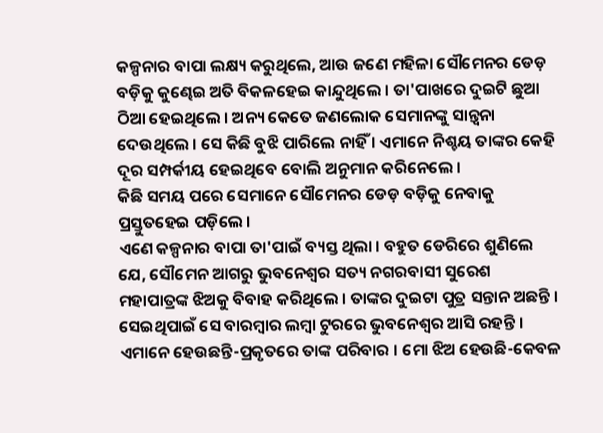କଳ୍ପନାର ବାପା ଲକ୍ଷ୍ୟ କରୁଥିଲେ, ଆଉ ଜଣେ ମହିଳା ସୌମେନର ଡେଡ଼ ବଡ଼ିକୁ କୁଣ୍ଢେଇ ଅତି ବିକଳହେଇ କାନ୍ଦୁଥିଲେ । ତା'ପାଖରେ ଦୁଇଟି ଛୁଆ ଠିଆ ହେଇଥିଲେ । ଅନ୍ୟ କେତେ ଜଣଲୋକ ସେମାନଙ୍କୁ ସାନ୍ତ୍ୱନା ଦେଉଥିଲେ । ସେ କିଛି ବୁଝି ପାରିଲେ ନାହିଁ । ଏମାନେ ନିଶ୍ଚୟ ତାଙ୍କର କେହି ଦୂର ସମ୍ପର୍କୀୟ ହେଇଥିବେ ବୋଲି ଅନୁମାନ କରିନେଲେ ।
କିଛି ସମୟ ପରେ ସେମାନେ ସୌମେନର ଡେଡ଼ ବଡ଼ିକୁ ନେବାକୁ ପ୍ରସ୍ତୁତହେଇ ପଡ଼ିଲେ ।
ଏଣେ କଳ୍ପନାର ବାପା ତା'ପାଇଁ ବ୍ୟସ୍ତ ଥିଲା । ବହୁତ ଡେରିରେ ଶୁଣିଲେ ଯେ, ସୌମେନ ଆଗରୁ ଭୁବନେଶ୍ୱର ସତ୍ୟ ନଗରବାସୀ ସୁରେଶ ମହାପାତ୍ରଙ୍କ ଝିଅକୁ ବିବାହ କରିଥିଲେ । ତାଙ୍କର ଦୁଇଟା ପୁତ୍ର ସନ୍ତାନ ଅଛନ୍ତି । ସେଇଥିପାଇଁ ସେ ବାରମ୍ବାର ଲମ୍ବା ଟୁରରେ ଭୁବନେଶ୍ୱର ଆସି ରହନ୍ତି । ଏମାନେ ହେଉଛନ୍ତି-ପ୍ରକୃତରେ ତାଙ୍କ ପରିବାର । ମୋ ଝିଅ ହେଉଛି-କେବଳ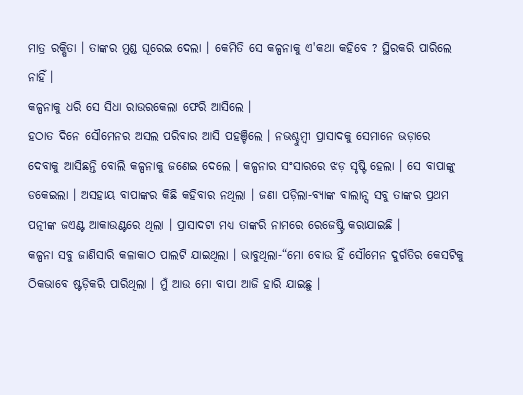ମାତ୍ର ରକ୍ଷିତା । ତାଙ୍କର ମୁଣ୍ଡ ଘୂରେଇ ଦେଲା । କେମିତି ସେ କଳ୍ପନାକୁ ଏ'କଥା କହିବେ ? ସ୍ଥିରକରି ପାରିଲେ ନାହିଁ ।
କଳ୍ପନାକୁ ଧରି ସେ ସିଧା ରାଉରକେଲା ଫେରି ଆସିଲେ ।
ହଠାତ ଦିନେ ସୌମେନର ଅସଲ ପରିବାର ଆସି ପହଞ୍ଚିଲେ । ନଭଶ୍ଚୁମ୍ବୀ ପ୍ରାସାଦକୁ ସେମାନେ ଭଡ଼ାରେ ଦେବାକୁ ଆସିଛନ୍ତି ବୋଲି କଳ୍ପନାକୁ ଜଣେଇ ଦେଲେ । କଳ୍ପନାର ସଂସାରରେ ଝଡ଼ ସୃଷ୍ଟି ହେଲା । ସେ ବାପାଙ୍କୁ ଡକେଇଲା । ଅସହାୟ ବାପାଙ୍କର କିଛି କହିବାର ନଥିଲା । ଜଣା ପଡ଼ିଲା-ବ୍ୟାଙ୍କ ବାଲାନ୍ସ ସବୁ ତାଙ୍କର ପ୍ରଥମ ପତ୍ନୀଙ୍କ ଜଏଣ୍ଟ ଆକାଉଣ୍ଟରେ ଥିଲା । ପ୍ରାସାଦଟା ମଧ୍ୟ ତାଙ୍କରି ନାମରେ ରେଜେଷ୍ଟ୍ରି କରାଯାଇଛି ।
କଳ୍ପନା ସବୁ ଜାଣିସାରି କଳାକାଠ ପାଲଟି ଯାଇଥିଲା । ଭାବୁଥିଲା-“ମୋ ବୋଉ ହିଁ ସୌମେନ ଦୁର୍ଗତିର କେସଟିକୁ ଠିକଭାବେ ଷ୍ଟଡ଼ିକରି ପାରିଥିଲା । ମୁଁ ଆଉ ମୋ ବାପା ଆଜି ହାରି ଯାଇଛୁ ।